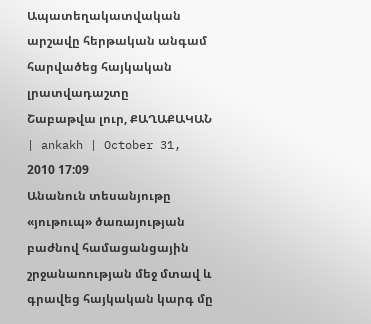Ապատեղակատվական արշավը հերթական անգամ հարվածեց հայկական լրատվադաշտը
Շաբաթվա լուր, ՔԱՂԱՔԱԿԱՆ | ankakh | October 31, 2010 17:09
Անանուն տեսանյութը «յութուպ» ծառայության բաժնով համացանցային շրջանառության մեջ մտավ և գրավեց հայկական կարգ մը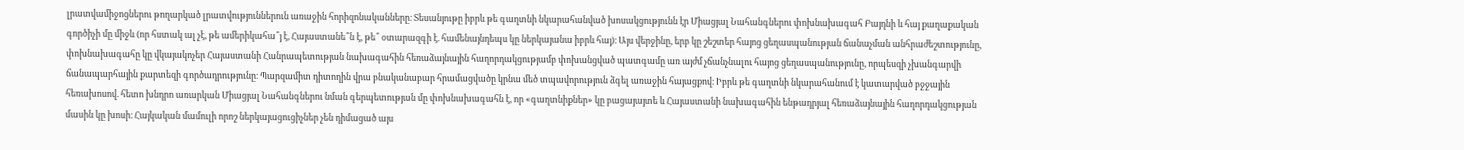լրատվամիջոցներու թողարկած լրատվություններուն առաջին հորիզոնականները։ Տեսանյութը իբրև թե գաղտնի նկարահանված խոսակցությունն էր Միացյալ Նահանգներու փոխնախագահ Բայդնի և հայ քաղաքական գործիչի մը միջև (որ հստակ ալ չէ, թե ամերիկահա՞յ է, Հայաստանե՞ն է, թե՞ օտարազգի է. համենայնդեպս կը ներկայանա իբրև հայ)։ Այս վերջինը, երբ կը շեշտեր հայոց ցեղասպանության ճանաչման անհրաժեշտությունը, փոխնախագահը կը վկայակոչեր Հայաստանի Հանրապետության նախագահին հեռաձայնային հաղորդակցությամբ փոխանցված պատգամը առ այժմ չճանչնալու հայոց ցեղասպանությունը, որպեսզի չխանգարվի ճանապարհային քարտեզի գործադրությունը։ Պարզամիտ դիտողին վրա բնականաբար հրամացվածը կրնա մեծ տպավորություն ձգել առաջին հայացքով։ Իբրև թե գաղտնի նկարահանում է կատարված բջջային հեռախոսով. հետո խնդրո առարկան Միացյալ Նահանգներու նման գերպետության մը փոխնախագահն է, որ «գաղտնիքներ» կը բացայայտե և Հայաստանի նախագահին ենթադրյալ հեռաձայնային հաղորդակցության մասին կը խոսի։ Հայկական մամուլի որոշ ներկայացուցիչներ չեն դիմացած այս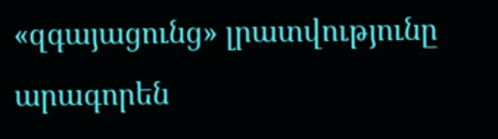«զգայացունց» լրատվությունը արագորեն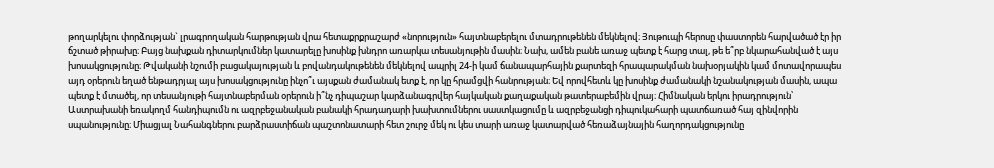թողարկելու փորձության` լրագրողական հարթության վրա հետաքրքրաշարժ «նորություն» հայտնաբերելու մտադրութենեն մեկնելով։ Յութուպի հերոսը փաստորեն հարվածած էր իր ճշտած թիրախը։ Բայց նախքան դիտարկումներ կատարելը խոսինք խնդրո առարկա տեսանյութին մասին։ Նախ, ամեն բանե առաջ պետք է հարց տալ, թե ե՞րբ նկարահանված է այս խոսակցությունը։ Թվականի նշումի բացակայության և բովանդակութենեն մեկնելով ապրիլ 24-ի կամ ճանապարհային քարտեզի հրապարակման նախօրյակին կամ մոտավորապես այդ օրերուն եղած ենթադրյալ այս խոսակցությունը ինչո՞ւ այսքան ժամանակ ետք է, որ կը հրամցվի հանրության։ Եվ որովհետև կը խոսինք ժամանակի նշանակության մասին, ապա պետք է մտածել, որ տեսանյութի հայտնաբերման օրերուն ի՞նչ դիպաշար կարձանագրվեր հայկական քաղաքական թատերաբեմին վրայ։ Հիմնական երկու իրադրություն՝ Աստրախանի եռակողմ հանդիպումն ու ազրբեջանական բանակի հրադադարի խախտումներու սաստկացումը և ազրբեջանցի դիպուկահարի պատճառած հայ զինվորին սպանությունը։ Միացյալ Նահանգներու բարձրաստիճան պաշտոնատարի հետ շուրջ մեկ ու կես տարի առաջ կատարված հեռաձայնային հաղորդակցությունը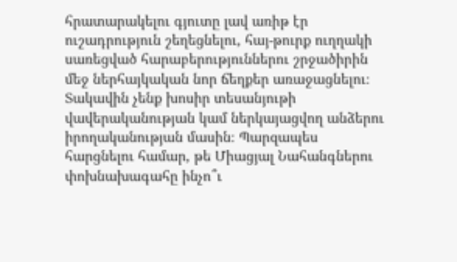հրատարակելու գյուտը լավ առիթ էր ուշադրություն շեղեցնելու, հայ-թուրք ուղղակի սառեցված հարաբերություններու շրջածիրին մեջ ներհայկական նոր ճեղքեր առաջացնելու։ Տակավին չենք խոսիր տեսանյութի վավերականության կամ ներկայացվող անձերու իրողականության մասին։ Պարզապես հարցնելու համար, թե Միացյալ Նահանգներու փոխնախագահը ինչո՞ւ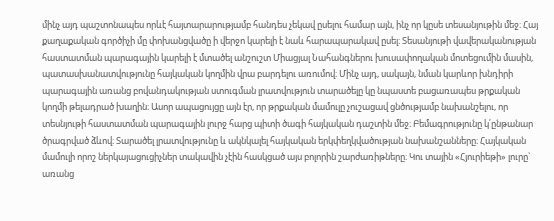մինչ այդ պաշտոնապես որևէ հայտարարությամբ հանդես չեկավ ըսելու համար այն, ինչ որ կըսե տեսանյութին մեջ։ Հայ քաղաքական գործիչի մը փոխանցվածը ի վերջո կարելի է նաև հարապարակավ ըսել։ Տեսանյութի վավերականության հաստատման պարագային կարելի է մտածել անշուշտ Միացյալ Նահանգներու խուսափողական մոտեցումին մասին, պատասխանատվությունը հայկական կողմին վրա բարդելու առումով։ Մինչ այդ, սակայն, նման կարևոր խնդիրի պարագային առանց բովանդակության ստուգման լրատվություն տարածելը կը նպաստե բացառապես թրքական կողմի թելադրած խաղին։ Ասոր ապացույցը այն էր, որ թրքական մամուլը չուշացավ ցնծությամբ նախանշելու, որ տեսնյութի հաստատման պարագային լուրջ հարց պիտի ծագի հայկական դաշտին մեջ։ Բեմագրությունը կ՛ընթանար ծրագրված ձևով։ Տարածել լրատվությունը և ակնկալել հայկական երկփեղկվածության նախանշանները։ Հայկական մամուլի որոշ ներկայացուցիչներ տակավին չէին հասկցած այս բոլորին շարժառիթները։ Կու տային «Հյուրիեթի» լուրը` առանց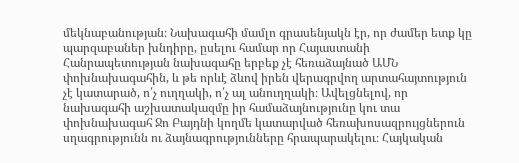մեկնաբանության։ Նախագահի մամլո գրասենյակն էր, որ ժամեր ետք կը պարզաբաներ խնդիրը, ըսելու համար որ Հայաստանի Հանրապետության նախագահը երբեք չէ հեռաձայնած ԱՄՆ փոխնախագահին, և թե որևէ ձևով իրեն վերագրվող արտահայտություն չէ կատարած, ո՛չ ուղղակի, ո՛չ ալ անուղղակի։ Ավելցնելով, որ նախագահի աշխատակազմը իր համաձայնությունը կու տա փոխնախագահ Ջո Բայդնի կողմե կատարված հեռախոսազրույցներուն սղագրությունն ու ձայնագրությունները հրապարակելու։ Հայկական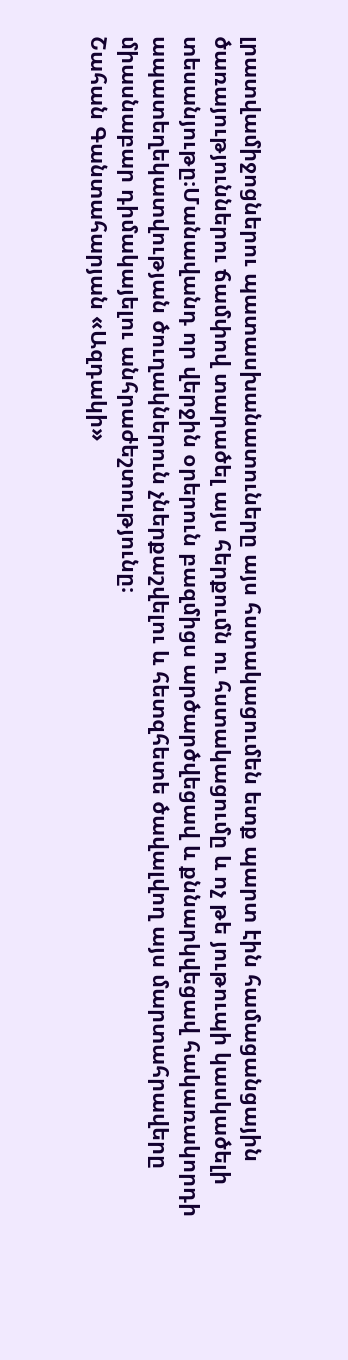լրատվամիջոցներու պատասխանատուները այս հստակացումեն ետք պարտ էին համացանցային ծառայություններու ճամփով տարածել այս հերքումն ու հստակացումը և ոչ թե յութուպի կասկածելի տեսանյութը։Մանավանդ որ վերջին օրերուն բազմիցս արծարծվեցավ և քննարկվեցավ հակառակորդի ապատեղեկատվության ծուղակներուն չներքաշվելու և հետզհետե ծավալվող այս մարտահրավերը միասնաբար դիմակայելու անհրաժեշտությունը։
Շահան Գանտահարյան «Ազդակի»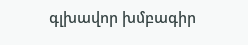գլխավոր խմբագիր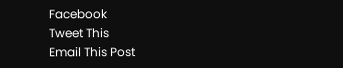Facebook
Tweet This
Email This Post